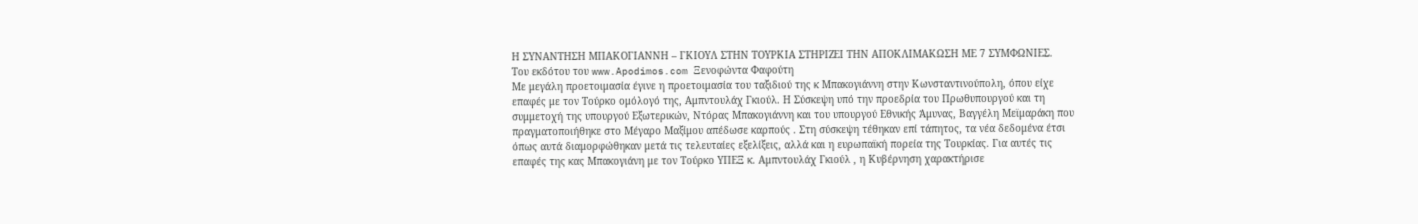Η ΣΥΝΑΝΤΗΣΗ ΜΠΑΚΟΓΙΑΝΝΗ – ΓΚΙΟΥΛ ΣΤΗΝ ΤΟΥΡΚΙΑ ΣΤΗΡΙΖΕΙ ΤΗΝ ΑΠΟΚΛΙΜΑΚΩΣΗ ΜΕ 7 ΣΥΜΦΩΝΙΕΣ.
Του εκδότου του www.Apodimos.com Ξενοφώντα Φαφούτη
Με μεγάλη προετοιμασία έγινε η προετοιμασία του ταξιδιού της κ Μπακογιάννη στην Κωνσταντινούπολη, όπου είχε επαφές με τον Τούρκο ομόλογό της, Αμπντουλάχ Γκιούλ. Η Σύσκεψη υπό την προεδρία του Πρωθυπουργού και τη συμμετοχή της υπουργού Εξωτερικών, Ντόρας Μπακογιάννη και του υπουργού Εθνικής Άμυνας, Βαγγέλη Μεϊμαράκη που πραγματοποιήθηκε στο Μέγαρο Μαξίμου απέδωσε καρπούς . Στη σύσκεψη τέθηκαν επί τάπητος, τα νέα δεδομένα έτσι όπως αυτά διαμορφώθηκαν μετά τις τελευταίες εξελίξεις, αλλά και η ευρωπαϊκή πορεία της Τουρκίας. Για αυτές τις επαφές της κας Μπακογιάνη με τον Τούρκο ΥΠΕΞ κ. Αμπντουλάχ Γκιούλ , η Κυβέρνηση χαρακτήρισε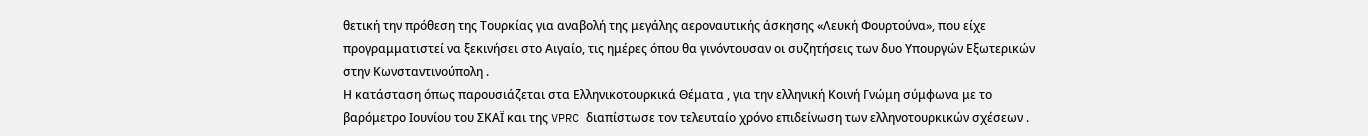θετική την πρόθεση της Τουρκίας για αναβολή της μεγάλης αεροναυτικής άσκησης «Λευκή Φουρτούνα», που είχε προγραμματιστεί να ξεκινήσει στο Αιγαίο, τις ημέρες όπου θα γινόντουσαν οι συζητήσεις των δυο Υπουργών Εξωτερικών στην Κωνσταντινούπολη .
Η κατάσταση όπως παρουσιάζεται στα Ελληνικοτουρκικά Θέματα , για την ελληνική Κοινή Γνώμη σύμφωνα με το βαρόμετρο Ιουνίου του ΣΚΑΪ και της VPRC διαπίστωσε τον τελευταίο χρόνο επιδείνωση των ελληνοτουρκικών σχέσεων .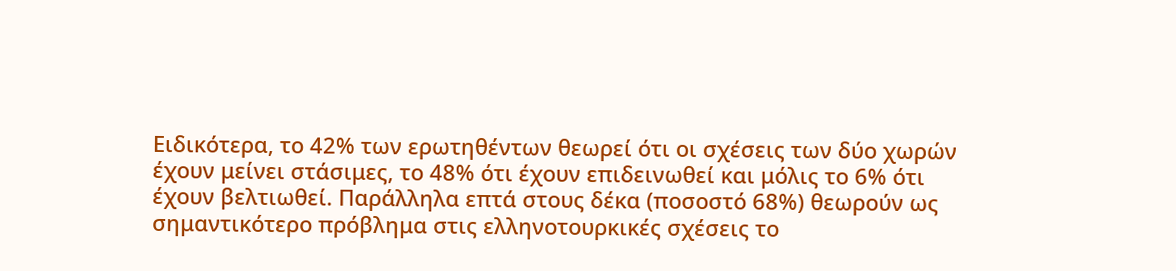Ειδικότερα, το 42% των ερωτηθέντων θεωρεί ότι οι σχέσεις των δύο χωρών έχουν μείνει στάσιμες, το 48% ότι έχουν επιδεινωθεί και μόλις το 6% ότι έχουν βελτιωθεί. Παράλληλα επτά στους δέκα (ποσοστό 68%) θεωρούν ως σημαντικότερο πρόβλημα στις ελληνοτουρκικές σχέσεις το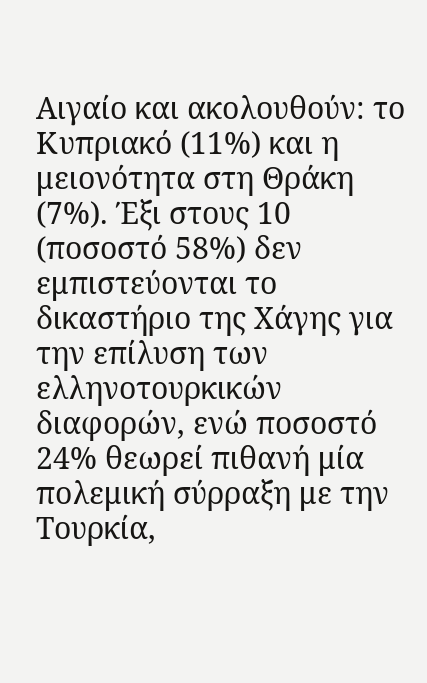Αιγαίο και ακολουθούν: το Κυπριακό (11%) και η μειονότητα στη Θράκη (7%). Έξι στους 10 (ποσοστό 58%) δεν εμπιστεύονται το δικαστήριο της Χάγης για την επίλυση των ελληνοτουρκικών διαφορών, ενώ ποσοστό 24% θεωρεί πιθανή μία πολεμική σύρραξη με την Τουρκία,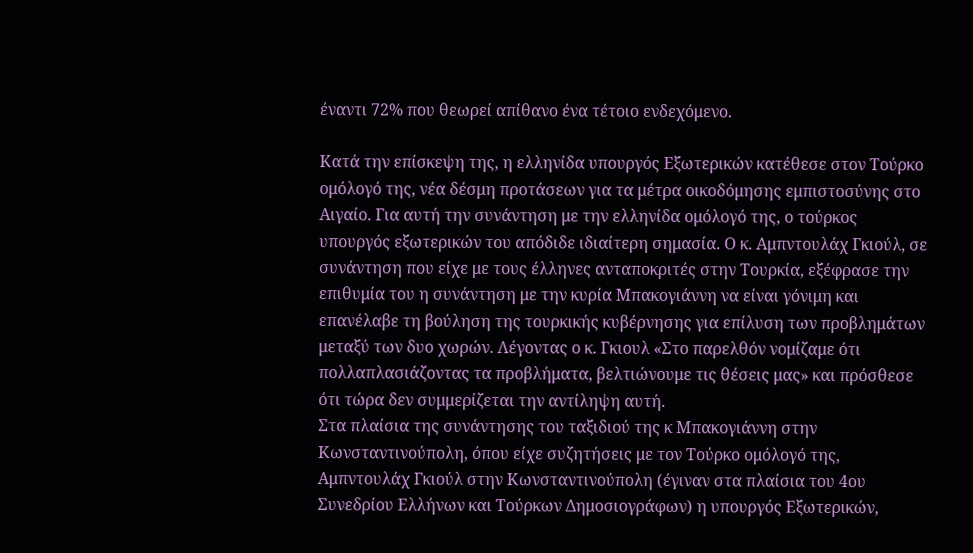έναντι 72% που θεωρεί απίθανο ένα τέτοιο ενδεχόμενο.

Κατά την επίσκεψη της, η ελληνίδα υπουργός Εξωτερικών κατέθεσε στον Τούρκο ομόλογό της, νέα δέσμη προτάσεων για τα μέτρα οικοδόμησης εμπιστοσύνης στο Αιγαίο. Για αυτή την συνάντηση με την ελληνίδα ομόλογό της, ο τούρκος υπουργός εξωτερικών του απόδιδε ιδιαίτερη σημασία. Ο κ. Αμπντουλάχ Γκιούλ, σε συνάντηση που είχε με τους έλληνες ανταποκριτές στην Τουρκία, εξέφρασε την επιθυμία του η συνάντηση με την κυρία Μπακογιάννη να είναι γόνιμη και επανέλαβε τη βούληση της τουρκικής κυβέρνησης για επίλυση των προβλημάτων μεταξύ των δυο χωρών. Λέγοντας ο κ. Γκιουλ «Στο παρελθόν νομίζαμε ότι πολλαπλασιάζοντας τα προβλήματα, βελτιώνουμε τις θέσεις μας» και πρόσθεσε ότι τώρα δεν συμμερίζεται την αντίληψη αυτή.
Στα πλαίσια της συνάντησης του ταξιδιού της κ Μπακογιάννη στην Κωνσταντινούπολη, όπου είχε συζητήσεις με τον Τούρκο ομόλογό της, Αμπντουλάχ Γκιούλ στην Κωνσταντινούπολη (έγιναν στα πλαίσια του 4ου Συνεδρίου Ελλήνων και Τούρκων Δημοσιογράφων) η υπουργός Εξωτερικών,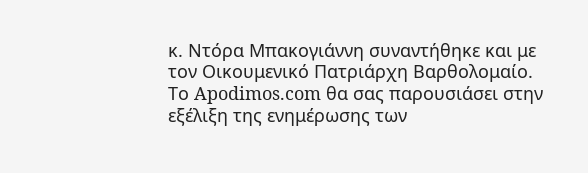κ. Ντόρα Μπακογιάννη συναντήθηκε και με τον Οικουμενικό Πατριάρχη Βαρθολομαίο.
Το Apodimos.com θα σας παρουσιάσει στην εξέλιξη της ενημέρωσης των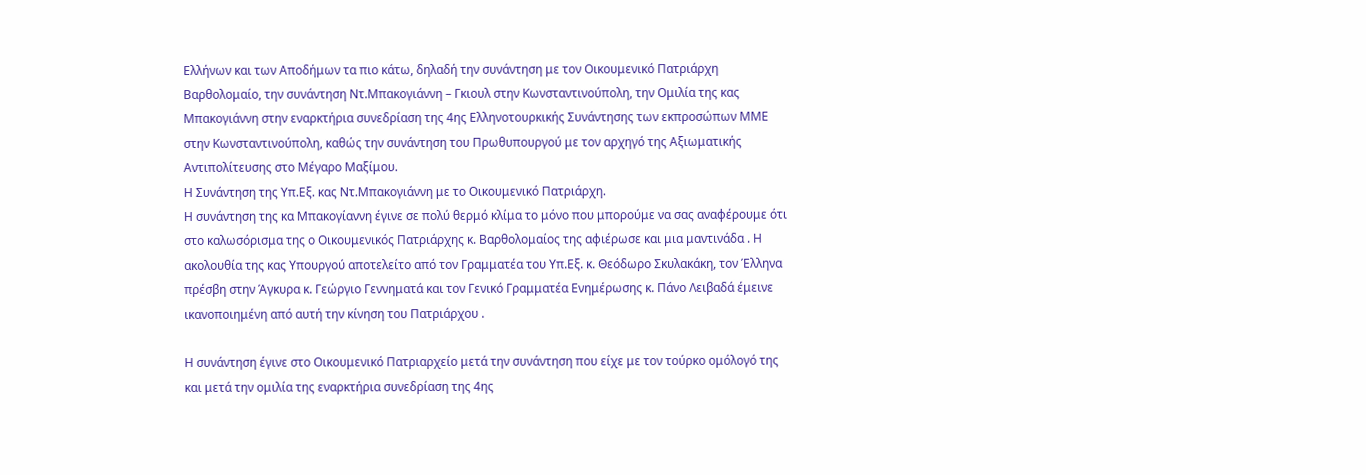Ελλήνων και των Αποδήμων τα πιο κάτω, δηλαδή την συνάντηση με τον Οικουμενικό Πατριάρχη Βαρθολομαίο, την συνάντηση Ντ.Μπακογιάννη – Γκιουλ στην Κωνσταντινούπολη, την Ομιλία της κας Μπακογιάννη στην εναρκτήρια συνεδρίαση της 4ης Ελληνοτουρκικής Συνάντησης των εκπροσώπων ΜΜΕ στην Κωνσταντινούπολη, καθώς την συνάντηση του Πρωθυπουργού με τον αρχηγό της Αξιωματικής Αντιπολίτευσης στο Μέγαρο Μαξίμου.
Η Συνάντηση της Υπ.Εξ. κας Ντ.Μπακογιάννη με το Οικουμενικό Πατριάρχη.
Η συνάντηση της κα Μπακογίαννη έγινε σε πολύ θερμό κλίμα το μόνο που μπορούμε να σας αναφέρουμε ότι στο καλωσόρισμα της ο Οικουμενικός Πατριάρχης κ. Βαρθολομαίος της αφιέρωσε και μια μαντινάδα . Η ακολουθία της κας Υπουργού αποτελείτο από τον Γραμματέα του Υπ.Εξ. κ. Θεόδωρο Σκυλακάκη, τον Έλληνα πρέσβη στην Άγκυρα κ. Γεώργιο Γεννηματά και τον Γενικό Γραμματέα Ενημέρωσης κ. Πάνο Λειβαδά έμεινε ικανοποιημένη από αυτή την κίνηση του Πατριάρχου .

Η συνάντηση έγινε στο Οικουμενικό Πατριαρχείο μετά την συνάντηση που είχε με τον τούρκο ομόλογό της και μετά την ομιλία της εναρκτήρια συνεδρίαση της 4ης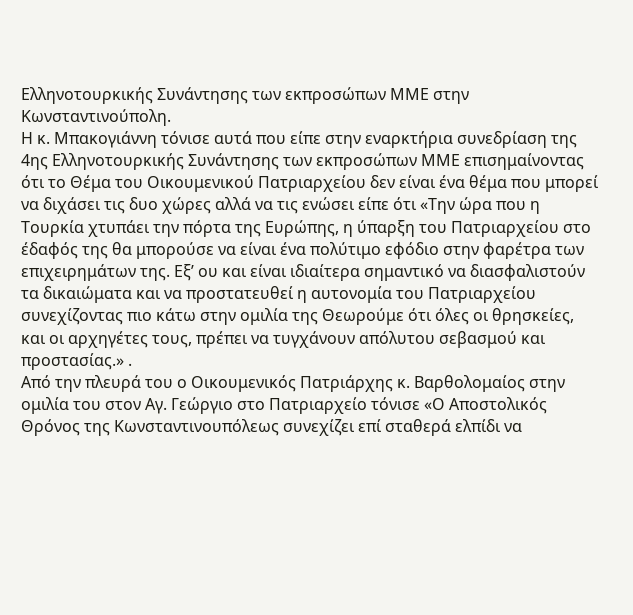Ελληνοτουρκικής Συνάντησης των εκπροσώπων ΜΜΕ στην Κωνσταντινούπολη.
Η κ. Μπακογιάννη τόνισε αυτά που είπε στην εναρκτήρια συνεδρίαση της 4ης Ελληνοτουρκικής Συνάντησης των εκπροσώπων ΜΜΕ επισημαίνοντας ότι το Θέμα του Οικουμενικού Πατριαρχείου δεν είναι ένα θέμα που μπορεί να διχάσει τις δυο χώρες αλλά να τις ενώσει είπε ότι «Την ώρα που η Τουρκία χτυπάει την πόρτα της Ευρώπης, η ύπαρξη του Πατριαρχείου στο έδαφός της θα μπορούσε να είναι ένα πολύτιμο εφόδιο στην φαρέτρα των επιχειρημάτων της. Εξ’ ου και είναι ιδιαίτερα σημαντικό να διασφαλιστούν τα δικαιώματα και να προστατευθεί η αυτονομία του Πατριαρχείου συνεχίζοντας πιο κάτω στην ομιλία της Θεωρούμε ότι όλες οι θρησκείες, και οι αρχηγέτες τους, πρέπει να τυγχάνουν απόλυτου σεβασμού και προστασίας.» .
Από την πλευρά του ο Οικουμενικός Πατριάρχης κ. Βαρθολομαίος στην ομιλία του στον Αγ. Γεώργιο στο Πατριαρχείο τόνισε «Ο Αποστολικός Θρόνος της Κωνσταντινουπόλεως συνεχίζει επί σταθερά ελπίδι να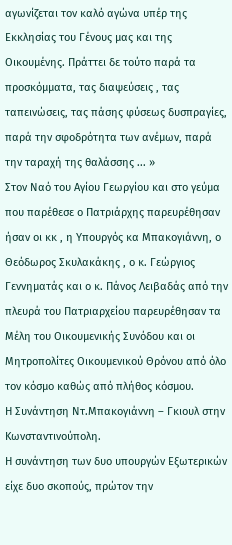αγωνίζεται τον καλό αγώνα υπέρ της Εκκλησίας του Γένους μας και της Οικουμένης. Πράττει δε τούτο παρά τα προσκόμματα, τας διαψεύσεις , τας ταπεινώσεις, τας πάσης φύσεως δυσπραγίες, παρά την σφοδρότητα των ανέμων, παρά την ταραχή της θαλάσσης ... »
Στον Ναό του Αγίου Γεωργίου και στο γεύμα που παρέθεσε ο Πατριάρχης παρευρέθησαν ήσαν οι κκ , η Υπουργός κα Μπακογιάννη, ο Θεόδωρος Σκυλακάκης , ο κ. Γεώργιος Γεννηματάς και ο κ. Πάνος Λειβαδάς από την πλευρά του Πατριαρχείου παρευρέθησαν τα Μέλη του Οικουμενικής Συνόδου και οι Μητροπολίτες Οικουμενικού Θρόνου από όλο τον κόσμο καθώς από πλήθος κόσμου.
Η Συνάντηση Ντ.Μπακογιάννη – Γκιουλ στην Κωνσταντινούπολη.
Η συνάντηση των δυο υπουργών Εξωτερικών είχε δυο σκοπούς, πρώτον την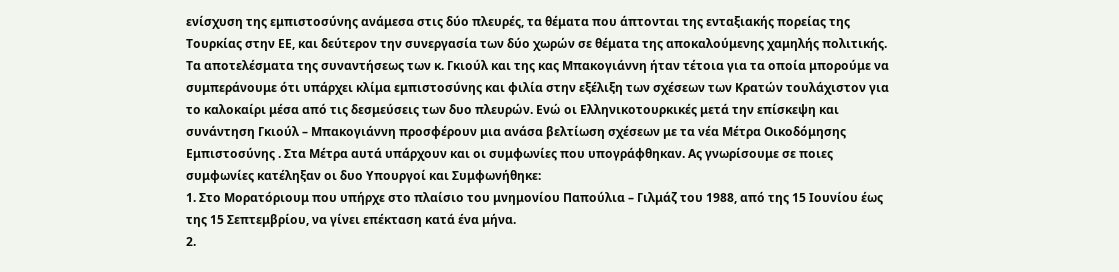ενίσχυση της εμπιστοσύνης ανάμεσα στις δύο πλευρές, τα θέματα που άπτονται της ενταξιακής πορείας της Τουρκίας στην ΕΕ, και δεύτερον την συνεργασία των δύο χωρών σε θέματα της αποκαλούμενης χαμηλής πολιτικής.
Τα αποτελέσματα της συναντήσεως των κ. Γκιούλ και της κας Μπακογιάννη ήταν τέτοια για τα οποία μπορούμε να συμπεράνουμε ότι υπάρχει κλίμα εμπιστοσύνης και φιλία στην εξέλιξη των σχέσεων των Κρατών τουλάχιστον για το καλοκαίρι μέσα από τις δεσμεύσεις των δυο πλευρών. Ενώ οι Ελληνικοτουρκικές μετά την επίσκεψη και συνάντηση Γκιούλ – Μπακογιάννη προσφέρουν μια ανάσα βελτίωση σχέσεων με τα νέα Μέτρα Οικοδόμησης Εμπιστοσύνης . Στα Μέτρα αυτά υπάρχουν και οι συμφωνίες που υπογράφθηκαν. Ας γνωρίσουμε σε ποιες συμφωνίες κατέληξαν οι δυο Υπουργοί και Συμφωνήθηκε:
1. Στο Μορατόριουμ που υπήρχε στο πλαίσιο του μνημονίου Παπούλια – Γιλμάζ του 1988, από της 15 Ιουνίου έως της 15 Σεπτεμβρίου, να γίνει επέκταση κατά ένα μήνα.
2.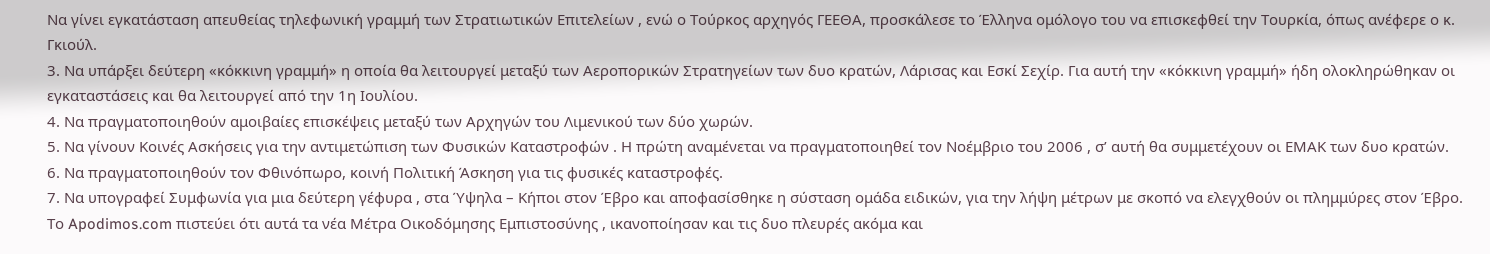Να γίνει εγκατάσταση απευθείας τηλεφωνική γραμμή των Στρατιωτικών Επιτελείων , ενώ ο Τούρκος αρχηγός ΓΕΕΘΑ, προσκάλεσε το Έλληνα ομόλογο του να επισκεφθεί την Τουρκία, όπως ανέφερε ο κ. Γκιούλ.
3. Να υπάρξει δεύτερη «κόκκινη γραμμή» η οποία θα λειτουργεί μεταξύ των Αεροπορικών Στρατηγείων των δυο κρατών, Λάρισας και Εσκί Σεχίρ. Για αυτή την «κόκκινη γραμμή» ήδη ολοκληρώθηκαν οι εγκαταστάσεις και θα λειτουργεί από την 1η Ιουλίου.
4. Να πραγματοποιηθούν αμοιβαίες επισκέψεις μεταξύ των Αρχηγών του Λιμενικού των δύο χωρών.
5. Να γίνουν Κοινές Ασκήσεις για την αντιμετώπιση των Φυσικών Καταστροφών . Η πρώτη αναμένεται να πραγματοποιηθεί τον Νοέμβριο του 2006 , σ’ αυτή θα συμμετέχουν οι ΕΜΑΚ των δυο κρατών.
6. Να πραγματοποιηθούν τον Φθινόπωρο, κοινή Πολιτική Άσκηση για τις φυσικές καταστροφές.
7. Να υπογραφεί Συμφωνία για μια δεύτερη γέφυρα , στα Ύψηλα – Κήποι στον Έβρο και αποφασίσθηκε η σύσταση ομάδα ειδικών, για την λήψη μέτρων με σκοπό να ελεγχθούν οι πλημμύρες στον Έβρο.
Το Apodimos.com πιστεύει ότι αυτά τα νέα Μέτρα Οικοδόμησης Εμπιστοσύνης , ικανοποίησαν και τις δυο πλευρές ακόμα και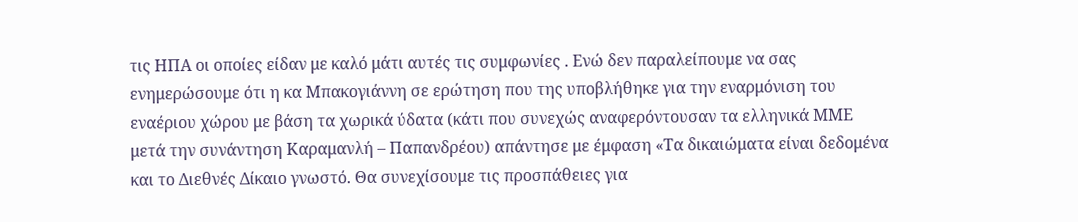τις ΗΠΑ οι οποίες είδαν με καλό μάτι αυτές τις συμφωνίες . Ενώ δεν παραλείπουμε να σας ενημερώσουμε ότι η κα Μπακογιάννη σε ερώτηση που της υποβλήθηκε για την εναρμόνιση του εναέριου χώρου με βάση τα χωρικά ύδατα (κάτι που συνεχώς αναφερόντουσαν τα ελληνικά ΜΜΕ μετά την συνάντηση Καραμανλή – Παπανδρέου) απάντησε με έμφαση «Τα δικαιώματα είναι δεδομένα και το Διεθνές Δίκαιο γνωστό. Θα συνεχίσουμε τις προσπάθειες για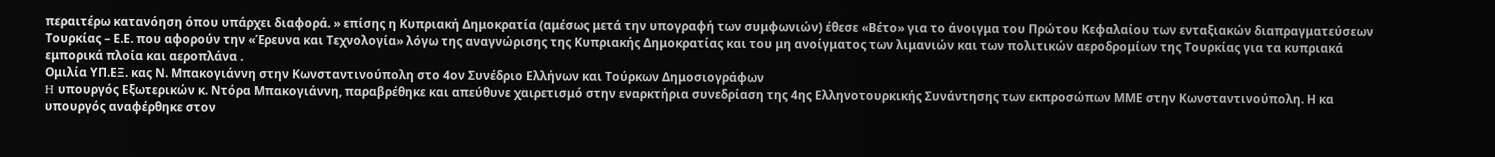περαιτέρω κατανόηση όπου υπάρχει διαφορά. » επίσης η Κυπριακή Δημοκρατία (αμέσως μετά την υπογραφή των συμφωνιών) έθεσε «Βέτο» για το άνοιγμα του Πρώτου Κεφαλαίου των ενταξιακών διαπραγματεύσεων Τουρκίας – Ε.Ε. που αφορούν την «Έρευνα και Τεχνολογία» λόγω της αναγνώρισης της Κυπριακής Δημοκρατίας και του μη ανοίγματος των λιμανιών και των πολιτικών αεροδρομίων της Τουρκίας για τα κυπριακά εμπορικά πλοία και αεροπλάνα .
Ομιλία ΥΠ.ΕΞ. κας Ν. Μπακογιάννη στην Κωνσταντινούπολη στο 4ον Συνέδριο Ελλήνων και Τούρκων Δημοσιογράφων
H υπουργός Εξωτερικών κ. Ντόρα Μπακογιάννη, παραβρέθηκε και απεύθυνε χαιρετισμό στην εναρκτήρια συνεδρίαση της 4ης Ελληνοτουρκικής Συνάντησης των εκπροσώπων ΜΜΕ στην Κωνσταντινούπολη. Η κα υπουργός αναφέρθηκε στον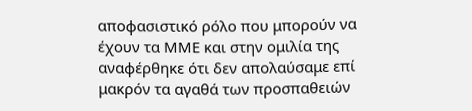αποφασιστικό ρόλο που μπορούν να έχουν τα ΜΜΕ και στην ομιλία της αναφέρθηκε ότι δεν απολαύσαμε επί μακρόν τα αγαθά των προσπαθειών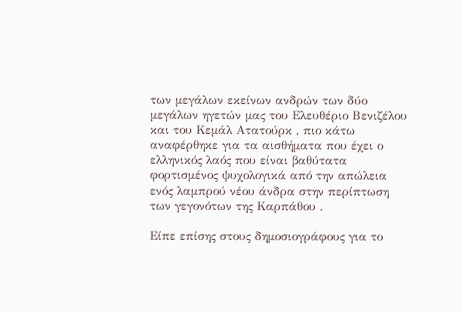των μεγάλων εκείνων ανδρών των δύο μεγάλων ηγετών μας του Ελευθέριο Βενιζέλου και του Κεμάλ Ατατούρκ , πιο κάτω αναφέρθηκε για τα αισθήματα που έχει ο ελληνικός λαός που είναι βαθύτατα φορτισμένος ψυχολογικά από την απώλεια ενός λαμπρού νέου άνδρα στην περίπτωση των γεγονότων της Καρπάθου .

Είπε επίσης στους δημοσιογράφους για το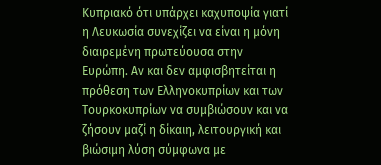Κυπριακό ότι υπάρχει καχυποψία γιατί η Λευκωσία συνεχίζει να είναι η μόνη διαιρεμένη πρωτεύουσα στην Ευρώπη. Αν και δεν αμφισβητείται η πρόθεση των Ελληνοκυπρίων και των Τουρκοκυπρίων να συμβιώσουν και να ζήσουν μαζί η δίκαιη, λειτουργική και βιώσιμη λύση σύμφωνα με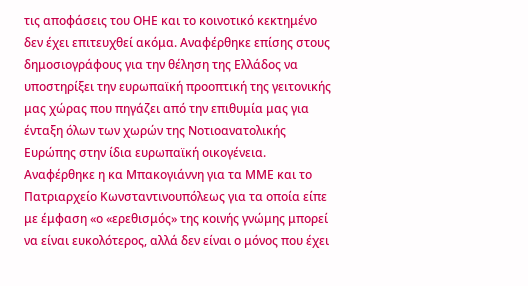τις αποφάσεις του ΟΗΕ και το κοινοτικό κεκτημένο δεν έχει επιτευχθεί ακόμα. Αναφέρθηκε επίσης στους δημοσιογράφους για την θέληση της Ελλάδος να υποστηρίξει την ευρωπαϊκή προοπτική της γειτονικής μας χώρας που πηγάζει από την επιθυμία μας για ένταξη όλων των χωρών της Νοτιοανατολικής Ευρώπης στην ίδια ευρωπαϊκή οικογένεια.
Αναφέρθηκε η κα Μπακογιάννη για τα ΜΜΕ και το Πατριαρχείο Κωνσταντινουπόλεως για τα οποία είπε με έμφαση «ο «ερεθισμός» της κοινής γνώμης μπορεί να είναι ευκολότερος, αλλά δεν είναι ο μόνος που έχει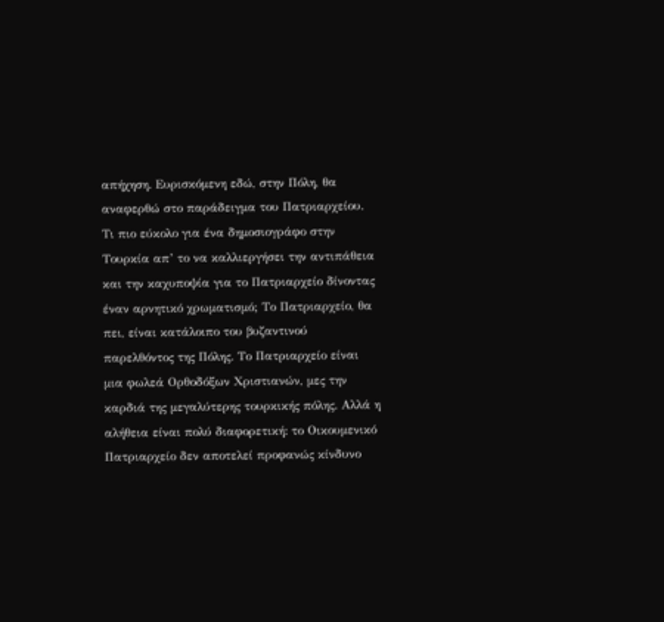απήχηση. Ευρισκόμενη εδώ, στην Πόλη, θα αναφερθώ στο παράδειγμα του Πατριαρχείου. Τι πιο εύκολο για ένα δημοσιογράφο στην Τουρκία απ’ το να καλλιεργήσει την αντιπάθεια και την καχυποψία για το Πατριαρχείο δίνοντας έναν αρνητικό χρωματισμό; Το Πατριαρχείο, θα πει, είναι κατάλοιπο του βυζαντινού παρελθόντος της Πόλης. Το Πατριαρχείο είναι μια φωλεά Ορθοδόξων Χριστιανών, μες την καρδιά της μεγαλύτερης τουρκικής πόλης. Αλλά η αλήθεια είναι πολύ διαφορετική: το Οικουμενικό Πατριαρχείο δεν αποτελεί προφανώς κίνδυνο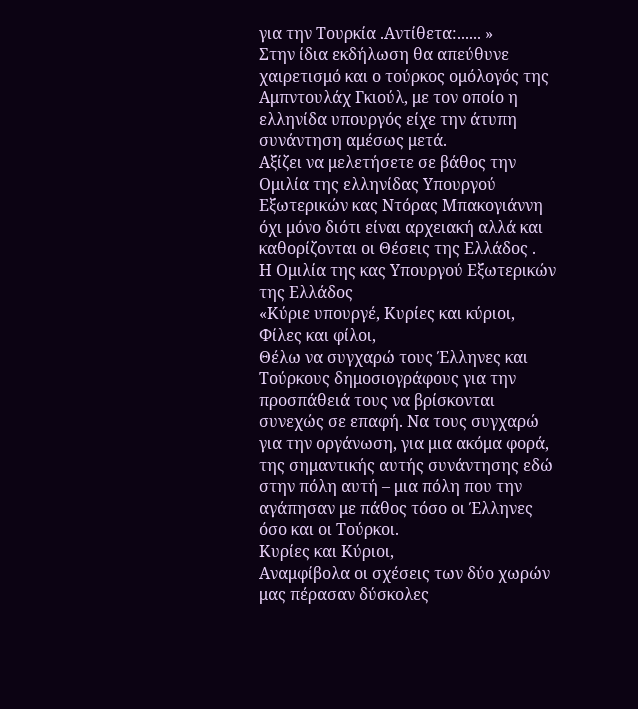για την Τουρκία .Αντίθετα:...... »
Στην ίδια εκδήλωση θα απεύθυνε χαιρετισμό και ο τούρκος ομόλογός της Αμπντουλάχ Γκιούλ, με τον οποίο η ελληνίδα υπουργός είχε την άτυπη συνάντηση αμέσως μετά.
Αξίζει να μελετήσετε σε βάθος την Ομιλία της ελληνίδας Υπουργού Εξωτερικών κας Ντόρας Μπακογιάννη όχι μόνο διότι είναι αρχειακή αλλά και καθορίζονται οι Θέσεις της Ελλάδος .
Η Ομιλία της κας Υπουργού Εξωτερικών της Ελλάδος
«Κύριε υπουργέ, Κυρίες και κύριοι, Φίλες και φίλοι,
Θέλω να συγχαρώ τους Έλληνες και Τούρκους δημοσιογράφους για την προσπάθειά τους να βρίσκονται συνεχώς σε επαφή. Να τους συγχαρώ για την οργάνωση, για μια ακόμα φορά, της σημαντικής αυτής συνάντησης εδώ στην πόλη αυτή – μια πόλη που την αγάπησαν με πάθος τόσο οι Έλληνες όσο και οι Τούρκοι.
Κυρίες και Κύριοι,
Αναμφίβολα οι σχέσεις των δύο χωρών μας πέρασαν δύσκολες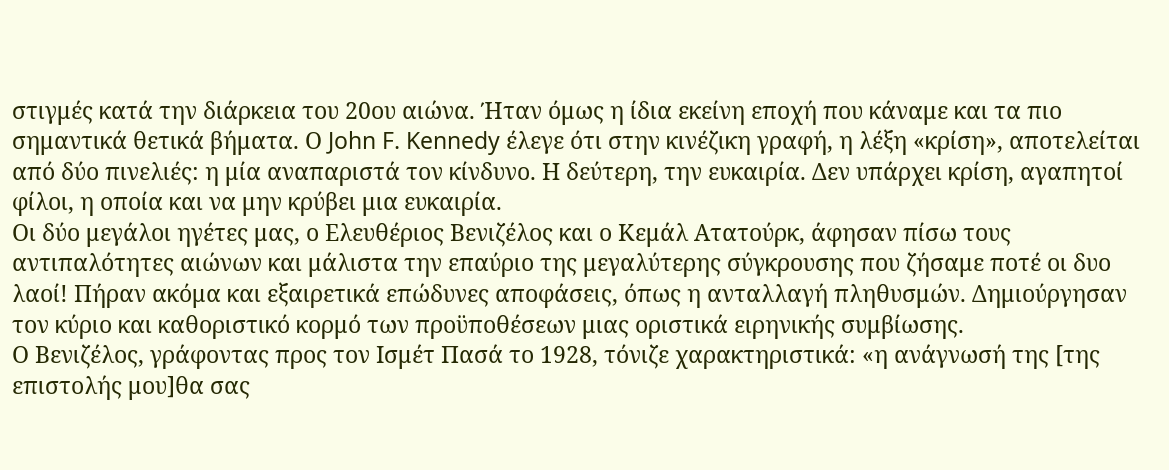στιγμές κατά την διάρκεια του 20ου αιώνα. Ήταν όμως η ίδια εκείνη εποχή που κάναμε και τα πιο σημαντικά θετικά βήματα. Ο John F. Kennedy έλεγε ότι στην κινέζικη γραφή, η λέξη «κρίση», αποτελείται από δύο πινελιές: η μία αναπαριστά τον κίνδυνο. Η δεύτερη, την ευκαιρία. Δεν υπάρχει κρίση, αγαπητοί φίλοι, η οποία και να μην κρύβει μια ευκαιρία.
Οι δύο μεγάλοι ηγέτες μας, ο Ελευθέριος Βενιζέλος και ο Κεμάλ Ατατούρκ, άφησαν πίσω τους αντιπαλότητες αιώνων και μάλιστα την επαύριο της μεγαλύτερης σύγκρουσης που ζήσαμε ποτέ οι δυο λαοί! Πήραν ακόμα και εξαιρετικά επώδυνες αποφάσεις, όπως η ανταλλαγή πληθυσμών. Δημιούργησαν τον κύριο και καθοριστικό κορμό των προϋποθέσεων μιας οριστικά ειρηνικής συμβίωσης.
Ο Βενιζέλος, γράφοντας προς τον Ισμέτ Πασά το 1928, τόνιζε χαρακτηριστικά: «η ανάγνωσή της [της επιστολής μου]θα σας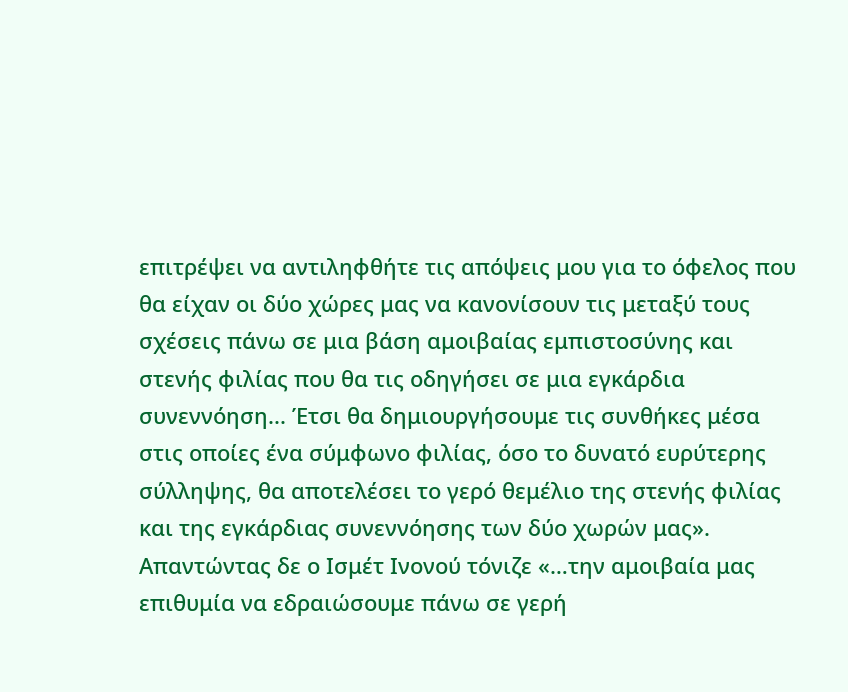επιτρέψει να αντιληφθήτε τις απόψεις μου για το όφελος που θα είχαν οι δύο χώρες μας να κανονίσουν τις μεταξύ τους σχέσεις πάνω σε μια βάση αμοιβαίας εμπιστοσύνης και στενής φιλίας που θα τις οδηγήσει σε μια εγκάρδια συνεννόηση... Έτσι θα δημιουργήσουμε τις συνθήκες μέσα στις οποίες ένα σύμφωνο φιλίας, όσο το δυνατό ευρύτερης σύλληψης, θα αποτελέσει το γερό θεμέλιο της στενής φιλίας και της εγκάρδιας συνεννόησης των δύο χωρών μας».
Απαντώντας δε ο Ισμέτ Ινονού τόνιζε «…την αμοιβαία μας επιθυμία να εδραιώσουμε πάνω σε γερή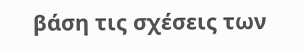βάση τις σχέσεις των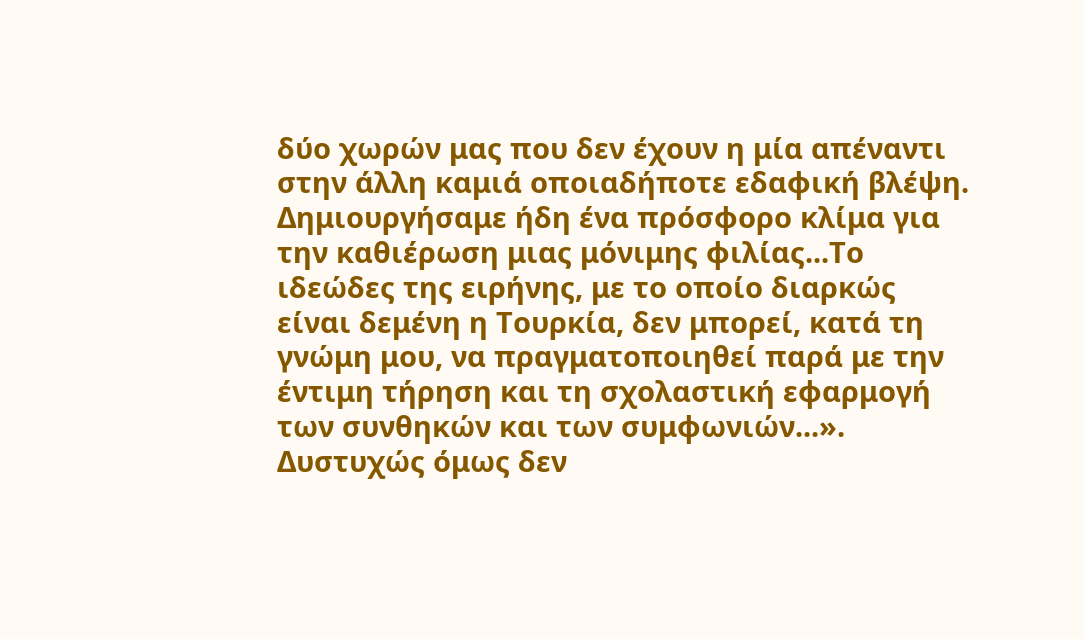δύο χωρών μας που δεν έχουν η μία απέναντι στην άλλη καμιά οποιαδήποτε εδαφική βλέψη. Δημιουργήσαμε ήδη ένα πρόσφορο κλίμα για την καθιέρωση μιας μόνιμης φιλίας...Το ιδεώδες της ειρήνης, με το οποίο διαρκώς είναι δεμένη η Τουρκία, δεν μπορεί, κατά τη γνώμη μου, να πραγματοποιηθεί παρά με την έντιμη τήρηση και τη σχολαστική εφαρμογή των συνθηκών και των συμφωνιών...».
Δυστυχώς όμως δεν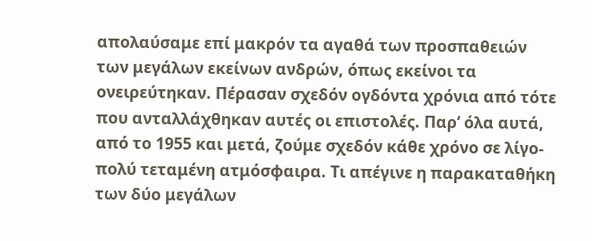απολαύσαμε επί μακρόν τα αγαθά των προσπαθειών των μεγάλων εκείνων ανδρών, όπως εκείνοι τα ονειρεύτηκαν. Πέρασαν σχεδόν ογδόντα χρόνια από τότε που ανταλλάχθηκαν αυτές οι επιστολές. Παρ’ όλα αυτά, από το 1955 και μετά, ζούμε σχεδόν κάθε χρόνο σε λίγο-πολύ τεταμένη ατμόσφαιρα. Τι απέγινε η παρακαταθήκη των δύο μεγάλων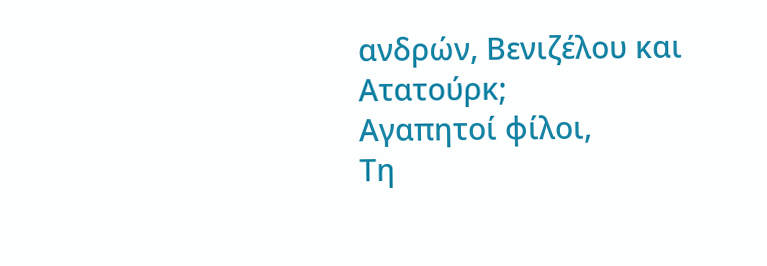ανδρών, Βενιζέλου και Ατατούρκ;
Αγαπητοί φίλοι,
Τη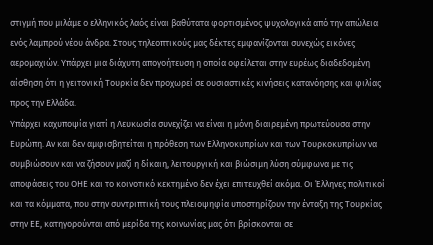στιγμή που μιλάμε ο ελληνικός λαός είναι βαθύτατα φορτισμένος ψυχολογικά από την απώλεια ενός λαμπρού νέου άνδρα. Στους τηλεοπτικούς μας δέκτες εμφανίζονται συνεχώς εικόνες αερομαχιών. Υπάρχει μια διάχυτη απογοήτευση η οποία οφείλεται στην ευρέως διαδεδομένη αίσθηση ότι η γειτονική Τουρκία δεν προχωρεί σε ουσιαστικές κινήσεις κατανόησης και φιλίας προς την Ελλάδα.
Υπάρχει καχυποψία γιατί η Λευκωσία συνεχίζει να είναι η μόνη διαιρεμένη πρωτεύουσα στην Ευρώπη. Αν και δεν αμφισβητείται η πρόθεση των Ελληνοκυπρίων και των Τουρκοκυπρίων να συμβιώσουν και να ζήσουν μαζί η δίκαιη, λειτουργική και βιώσιμη λύση σύμφωνα με τις αποφάσεις του ΟΗΕ και το κοινοτικό κεκτημένο δεν έχει επιτευχθεί ακόμα. Οι Έλληνες πολιτικοί και τα κόμματα, που στην συντριπτική τους πλειοψηφία υποστηρίζουν την ένταξη της Τουρκίας στην ΕΕ, κατηγορούνται από μερίδα της κοινωνίας μας ότι βρίσκονται σε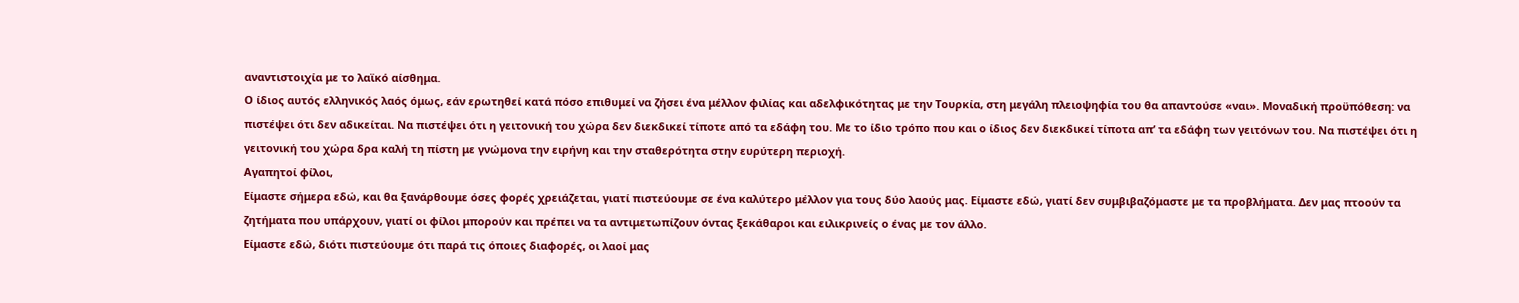αναντιστοιχία με το λαϊκό αίσθημα.
Ο ίδιος αυτός ελληνικός λαός όμως, εάν ερωτηθεί κατά πόσο επιθυμεί να ζήσει ένα μέλλον φιλίας και αδελφικότητας με την Τουρκία, στη μεγάλη πλειοψηφία του θα απαντούσε «ναι». Μοναδική προϋπόθεση: να πιστέψει ότι δεν αδικείται. Να πιστέψει ότι η γειτονική του χώρα δεν διεκδικεί τίποτε από τα εδάφη του. Με το ίδιο τρόπο που και ο ίδιος δεν διεκδικεί τίποτα απ’ τα εδάφη των γειτόνων του. Να πιστέψει ότι η γειτονική του χώρα δρα καλή τη πίστη με γνώμονα την ειρήνη και την σταθερότητα στην ευρύτερη περιοχή.
Αγαπητοί φίλοι,
Είμαστε σήμερα εδώ, και θα ξανάρθουμε όσες φορές χρειάζεται, γιατί πιστεύουμε σε ένα καλύτερο μέλλον για τους δύο λαούς μας. Είμαστε εδώ, γιατί δεν συμβιβαζόμαστε με τα προβλήματα. Δεν μας πτοούν τα ζητήματα που υπάρχουν, γιατί οι φίλοι μπορούν και πρέπει να τα αντιμετωπίζουν όντας ξεκάθαροι και ειλικρινείς ο ένας με τον άλλο.
Είμαστε εδώ, διότι πιστεύουμε ότι παρά τις όποιες διαφορές, οι λαοί μας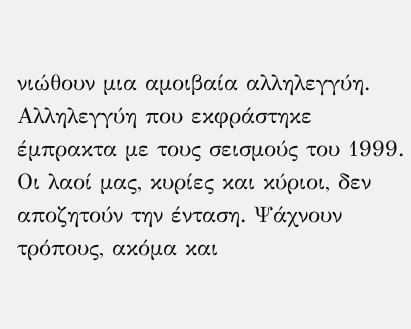νιώθουν μια αμοιβαία αλληλεγγύη. Αλληλεγγύη που εκφράστηκε έμπρακτα με τους σεισμούς του 1999. Οι λαοί μας, κυρίες και κύριοι, δεν αποζητούν την ένταση. Ψάχνουν τρόπους, ακόμα και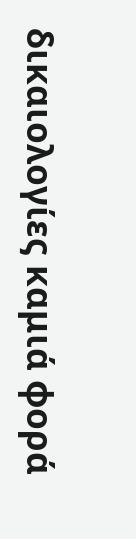δικαιολογίες καμιά φορά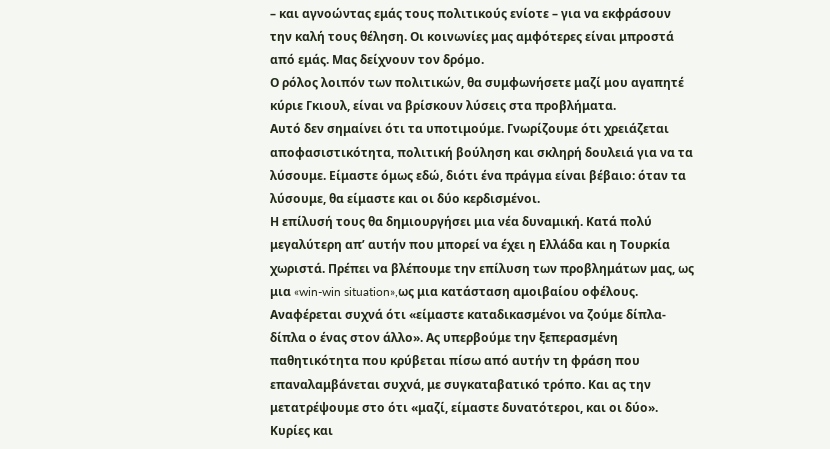– και αγνοώντας εμάς τους πολιτικούς ενίοτε – για να εκφράσουν την καλή τους θέληση. Οι κοινωνίες μας αμφότερες είναι μπροστά από εμάς. Μας δείχνουν τον δρόμο.
Ο ρόλος λοιπόν των πολιτικών, θα συμφωνήσετε μαζί μου αγαπητέ κύριε Γκιουλ, είναι να βρίσκουν λύσεις στα προβλήματα.
Αυτό δεν σημαίνει ότι τα υποτιμούμε. Γνωρίζουμε ότι χρειάζεται αποφασιστικότητα, πολιτική βούληση και σκληρή δουλειά για να τα λύσουμε. Είμαστε όμως εδώ, διότι ένα πράγμα είναι βέβαιο: όταν τα λύσουμε, θα είμαστε και οι δύο κερδισμένοι.
Η επίλυσή τους θα δημιουργήσει μια νέα δυναμική. Κατά πολύ μεγαλύτερη απ’ αυτήν που μπορεί να έχει η Ελλάδα και η Τουρκία χωριστά. Πρέπει να βλέπουμε την επίλυση των προβλημάτων μας, ως μια «win-win situation»,ως μια κατάσταση αμοιβαίου οφέλους.
Αναφέρεται συχνά ότι «είμαστε καταδικασμένοι να ζούμε δίπλα-δίπλα ο ένας στον άλλο». Ας υπερβούμε την ξεπερασμένη παθητικότητα που κρύβεται πίσω από αυτήν τη φράση που επαναλαμβάνεται συχνά, με συγκαταβατικό τρόπο. Και ας την μετατρέψουμε στο ότι «μαζί, είμαστε δυνατότεροι, και οι δύο».
Κυρίες και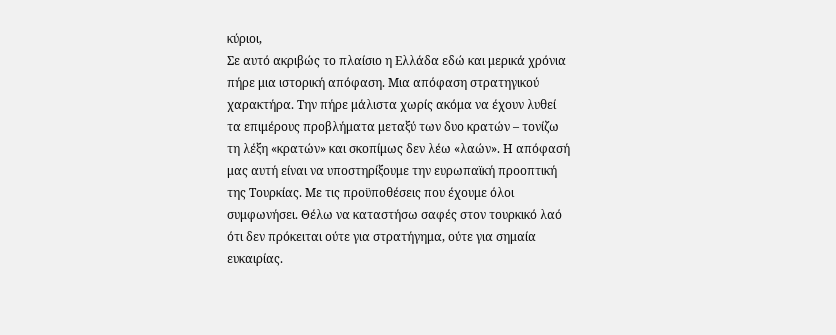κύριοι,
Σε αυτό ακριβώς το πλαίσιο η Ελλάδα εδώ και μερικά χρόνια πήρε μια ιστορική απόφαση. Μια απόφαση στρατηγικού χαρακτήρα. Την πήρε μάλιστα χωρίς ακόμα να έχουν λυθεί τα επιμέρους προβλήματα μεταξύ των δυο κρατών – τονίζω τη λέξη «κρατών» και σκοπίμως δεν λέω «λαών». Η απόφασή μας αυτή είναι να υποστηρίξουμε την ευρωπαϊκή προοπτική της Τουρκίας. Με τις προϋποθέσεις που έχουμε όλοι συμφωνήσει. Θέλω να καταστήσω σαφές στον τουρκικό λαό ότι δεν πρόκειται ούτε για στρατήγημα, ούτε για σημαία ευκαιρίας.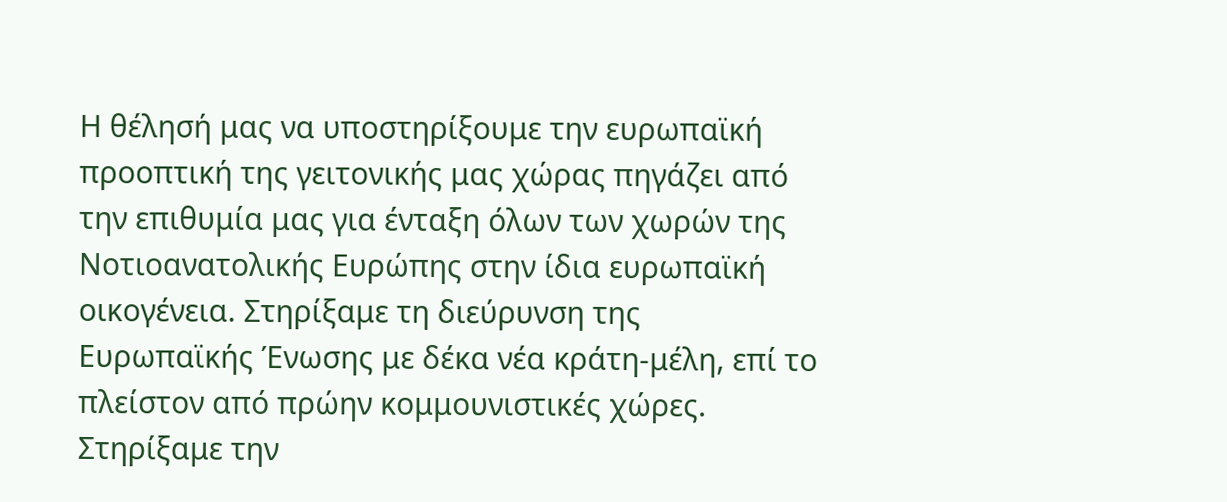Η θέλησή μας να υποστηρίξουμε την ευρωπαϊκή προοπτική της γειτονικής μας χώρας πηγάζει από την επιθυμία μας για ένταξη όλων των χωρών της Νοτιοανατολικής Ευρώπης στην ίδια ευρωπαϊκή οικογένεια. Στηρίξαμε τη διεύρυνση της Ευρωπαϊκής Ένωσης με δέκα νέα κράτη-μέλη, επί το πλείστον από πρώην κομμουνιστικές χώρες.
Στηρίξαμε την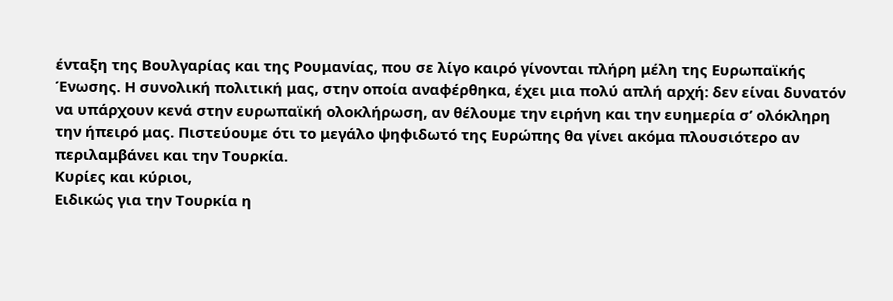ένταξη της Βουλγαρίας και της Ρουμανίας, που σε λίγο καιρό γίνονται πλήρη μέλη της Ευρωπαϊκής Ένωσης. Η συνολική πολιτική μας, στην οποία αναφέρθηκα, έχει μια πολύ απλή αρχή: δεν είναι δυνατόν να υπάρχουν κενά στην ευρωπαϊκή ολοκλήρωση, αν θέλουμε την ειρήνη και την ευημερία σ’ ολόκληρη την ήπειρό μας. Πιστεύουμε ότι το μεγάλο ψηφιδωτό της Ευρώπης θα γίνει ακόμα πλουσιότερο αν περιλαμβάνει και την Τουρκία.
Κυρίες και κύριοι,
Ειδικώς για την Τουρκία η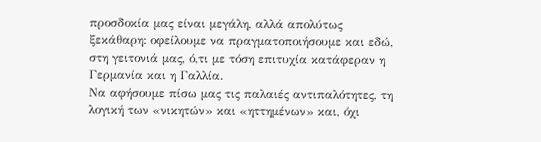προσδοκία μας είναι μεγάλη, αλλά απολύτως ξεκάθαρη: οφείλουμε να πραγματοποιήσουμε και εδώ, στη γειτονιά μας, ό,τι με τόση επιτυχία κατάφεραν η Γερμανία και η Γαλλία.
Να αφήσουμε πίσω μας τις παλαιές αντιπαλότητες, τη λογική των «νικητών» και «ηττημένων» και, όχι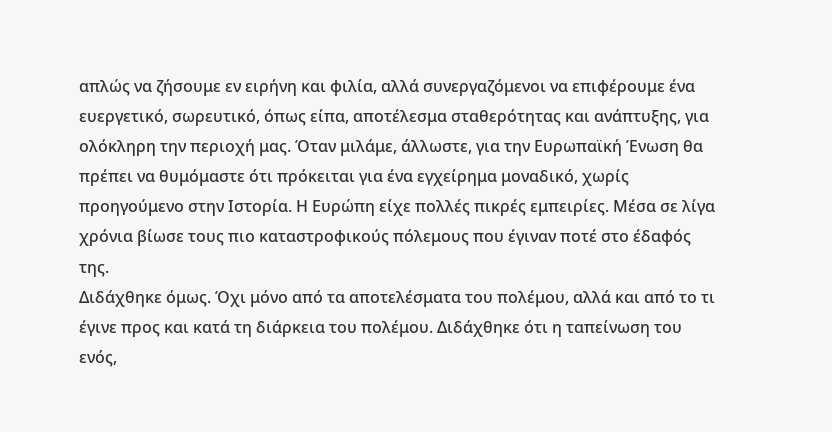απλώς να ζήσουμε εν ειρήνη και φιλία, αλλά συνεργαζόμενοι να επιφέρουμε ένα ευεργετικό, σωρευτικό, όπως είπα, αποτέλεσμα σταθερότητας και ανάπτυξης, για ολόκληρη την περιοχή μας. Όταν μιλάμε, άλλωστε, για την Ευρωπαϊκή Ένωση θα πρέπει να θυμόμαστε ότι πρόκειται για ένα εγχείρημα μοναδικό, χωρίς προηγούμενο στην Ιστορία. Η Ευρώπη είχε πολλές πικρές εμπειρίες. Μέσα σε λίγα χρόνια βίωσε τους πιο καταστροφικούς πόλεμους που έγιναν ποτέ στο έδαφός της.
Διδάχθηκε όμως. Όχι μόνο από τα αποτελέσματα του πολέμου, αλλά και από το τι έγινε προς και κατά τη διάρκεια του πολέμου. Διδάχθηκε ότι η ταπείνωση του ενός,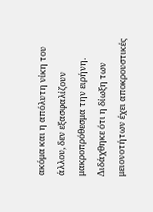ακόμα και η απόλυτη νίκη του άλλου, δεν εξασφαλίζουν μακροπρόθεσμα την ειρήνη.
Διδάχθηκε ότι η δίωξη των μειονοτήτων έχει αποκρουστικές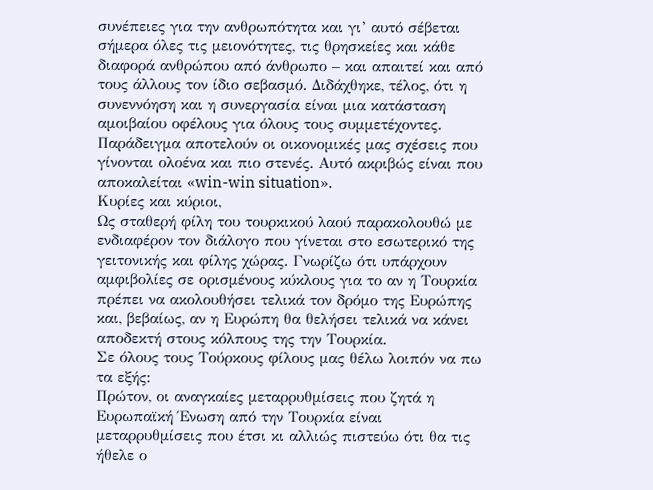συνέπειες για την ανθρωπότητα και γι’ αυτό σέβεται σήμερα όλες τις μειονότητες, τις θρησκείες και κάθε διαφορά ανθρώπου από άνθρωπο – και απαιτεί και από τους άλλους τον ίδιο σεβασμό. Διδάχθηκε, τέλος, ότι η συνεννόηση και η συνεργασία είναι μια κατάσταση αμοιβαίου οφέλους για όλους τους συμμετέχοντες. Παράδειγμα αποτελούν οι οικονομικές μας σχέσεις που γίνονται ολοένα και πιο στενές. Αυτό ακριβώς είναι που αποκαλείται «win-win situation».
Κυρίες και κύριοι,
Ως σταθερή φίλη του τουρκικού λαού παρακολουθώ με ενδιαφέρον τον διάλογο που γίνεται στο εσωτερικό της γειτονικής και φίλης χώρας. Γνωρίζω ότι υπάρχουν αμφιβολίες σε ορισμένους κύκλους για το αν η Τουρκία πρέπει να ακολουθήσει τελικά τον δρόμο της Ευρώπης και, βεβαίως, αν η Ευρώπη θα θελήσει τελικά να κάνει αποδεκτή στους κόλπους της την Τουρκία.
Σε όλους τους Τούρκους φίλους μας θέλω λοιπόν να πω τα εξής:
Πρώτον, οι αναγκαίες μεταρρυθμίσεις που ζητά η Ευρωπαϊκή Ένωση από την Τουρκία είναι μεταρρυθμίσεις που έτσι κι αλλιώς πιστεύω ότι θα τις ήθελε ο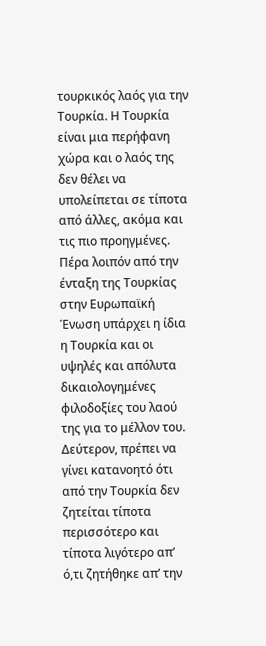τουρκικός λαός για την Τουρκία. Η Τουρκία είναι μια περήφανη χώρα και ο λαός της δεν θέλει να υπολείπεται σε τίποτα από άλλες, ακόμα και τις πιο προηγμένες. Πέρα λοιπόν από την ένταξη της Τουρκίας στην Ευρωπαϊκή Ένωση υπάρχει η ίδια η Τουρκία και οι υψηλές και απόλυτα δικαιολογημένες φιλοδοξίες του λαού της για το μέλλον του.
Δεύτερον, πρέπει να γίνει κατανοητό ότι από την Τουρκία δεν ζητείται τίποτα περισσότερο και τίποτα λιγότερο απ’ ό,τι ζητήθηκε απ’ την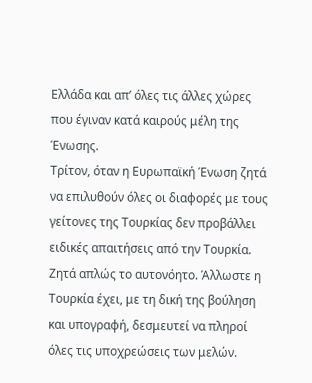Ελλάδα και απ’ όλες τις άλλες χώρες που έγιναν κατά καιρούς μέλη της Ένωσης.
Τρίτον, όταν η Ευρωπαϊκή Ένωση ζητά να επιλυθούν όλες οι διαφορές με τους γείτονες της Τουρκίας δεν προβάλλει ειδικές απαιτήσεις από την Τουρκία. Ζητά απλώς το αυτονόητο. Άλλωστε η Τουρκία έχει, με τη δική της βούληση και υπογραφή, δεσμευτεί να πληροί όλες τις υποχρεώσεις των μελών.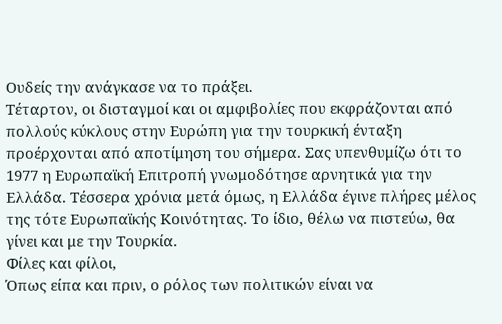Ουδείς την ανάγκασε να το πράξει.
Τέταρτον, οι δισταγμοί και οι αμφιβολίες που εκφράζονται από πολλούς κύκλους στην Ευρώπη για την τουρκική ένταξη προέρχονται από αποτίμηση του σήμερα. Σας υπενθυμίζω ότι το 1977 η Ευρωπαϊκή Επιτροπή γνωμοδότησε αρνητικά για την Ελλάδα. Τέσσερα χρόνια μετά όμως, η Ελλάδα έγινε πλήρες μέλος της τότε Ευρωπαϊκής Κοινότητας. Το ίδιο, θέλω να πιστεύω, θα γίνει και με την Τουρκία.
Φίλες και φίλοι,
Όπως είπα και πριν, ο ρόλος των πολιτικών είναι να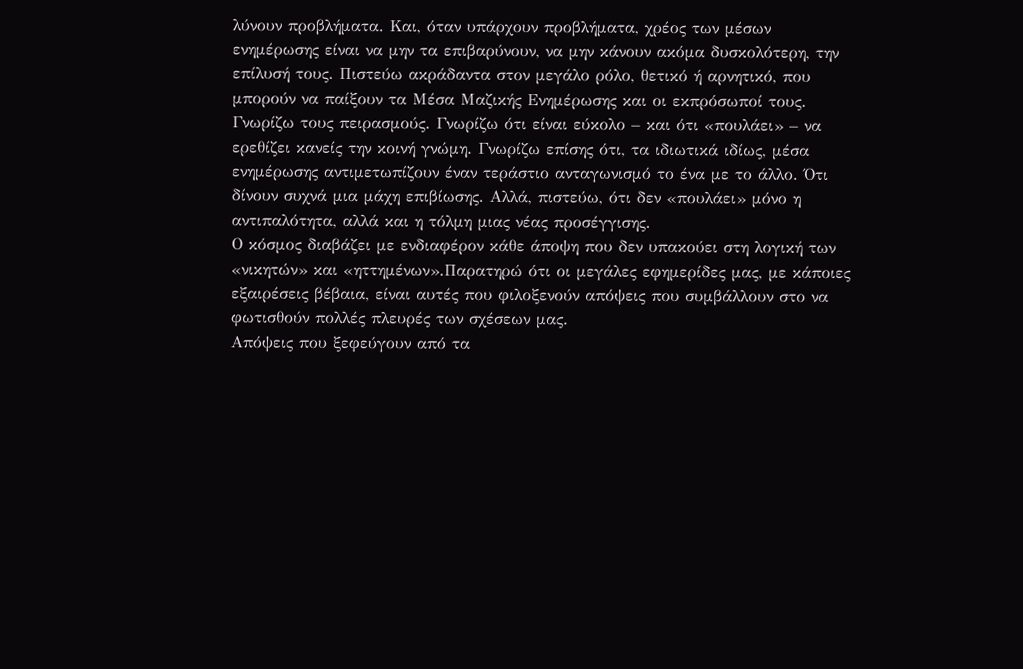λύνουν προβλήματα. Και, όταν υπάρχουν προβλήματα, χρέος των μέσων ενημέρωσης είναι να μην τα επιβαρύνουν, να μην κάνουν ακόμα δυσκολότερη, την επίλυσή τους. Πιστεύω ακράδαντα στον μεγάλο ρόλο, θετικό ή αρνητικό, που μπορούν να παίξουν τα Μέσα Μαζικής Ενημέρωσης και οι εκπρόσωποί τους.
Γνωρίζω τους πειρασμούς. Γνωρίζω ότι είναι εύκολο – και ότι «πουλάει» – να ερεθίζει κανείς την κοινή γνώμη. Γνωρίζω επίσης ότι, τα ιδιωτικά ιδίως, μέσα ενημέρωσης αντιμετωπίζουν έναν τεράστιο ανταγωνισμό το ένα με το άλλο. Ότι δίνουν συχνά μια μάχη επιβίωσης. Αλλά, πιστεύω, ότι δεν «πουλάει» μόνο η αντιπαλότητα, αλλά και η τόλμη μιας νέας προσέγγισης.
Ο κόσμος διαβάζει με ενδιαφέρον κάθε άποψη που δεν υπακούει στη λογική των «νικητών» και «ηττημένων».Παρατηρώ ότι οι μεγάλες εφημερίδες μας, με κάποιες εξαιρέσεις βέβαια, είναι αυτές που φιλοξενούν απόψεις που συμβάλλουν στο να φωτισθούν πολλές πλευρές των σχέσεων μας.
Απόψεις που ξεφεύγουν από τα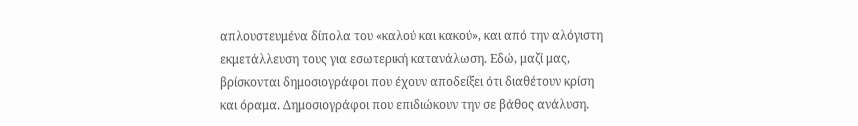απλουστευμένα δίπολα του «καλού και κακού», και από την αλόγιστη εκμετάλλευση τους για εσωτερική κατανάλωση. Εδώ, μαζί μας, βρίσκονται δημοσιογράφοι που έχουν αποδείξει ότι διαθέτουν κρίση και όραμα. Δημοσιογράφοι που επιδιώκουν την σε βάθος ανάλυση.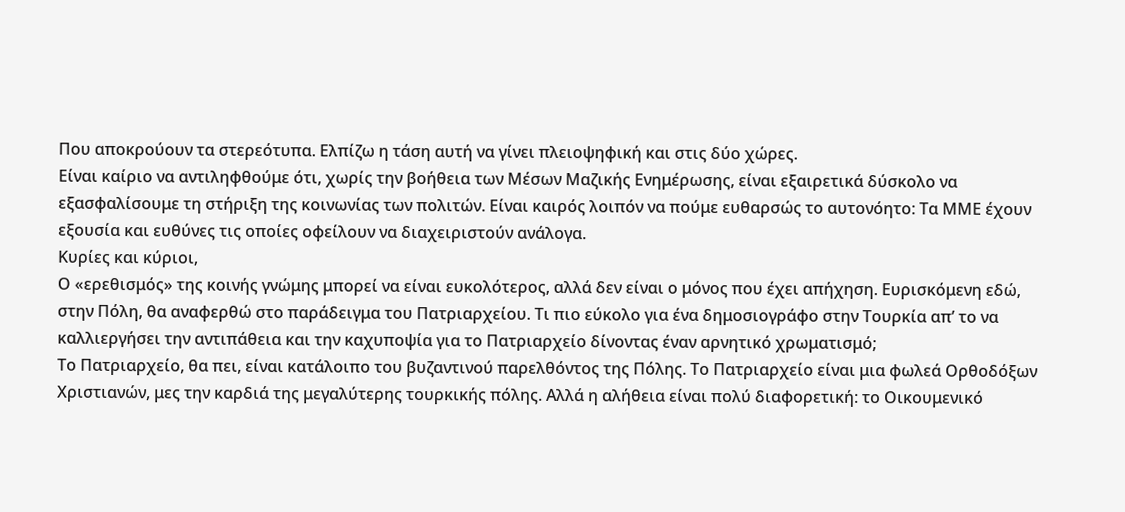Που αποκρούουν τα στερεότυπα. Ελπίζω η τάση αυτή να γίνει πλειοψηφική και στις δύο χώρες.
Είναι καίριο να αντιληφθούμε ότι, χωρίς την βοήθεια των Μέσων Μαζικής Ενημέρωσης, είναι εξαιρετικά δύσκολο να εξασφαλίσουμε τη στήριξη της κοινωνίας των πολιτών. Είναι καιρός λοιπόν να πούμε ευθαρσώς το αυτονόητο: Τα ΜΜΕ έχουν εξουσία και ευθύνες τις οποίες οφείλουν να διαχειριστούν ανάλογα.
Κυρίες και κύριοι,
Ο «ερεθισμός» της κοινής γνώμης μπορεί να είναι ευκολότερος, αλλά δεν είναι ο μόνος που έχει απήχηση. Ευρισκόμενη εδώ, στην Πόλη, θα αναφερθώ στο παράδειγμα του Πατριαρχείου. Τι πιο εύκολο για ένα δημοσιογράφο στην Τουρκία απ’ το να καλλιεργήσει την αντιπάθεια και την καχυποψία για το Πατριαρχείο δίνοντας έναν αρνητικό χρωματισμό;
Το Πατριαρχείο, θα πει, είναι κατάλοιπο του βυζαντινού παρελθόντος της Πόλης. Το Πατριαρχείο είναι μια φωλεά Ορθοδόξων Χριστιανών, μες την καρδιά της μεγαλύτερης τουρκικής πόλης. Αλλά η αλήθεια είναι πολύ διαφορετική: το Οικουμενικό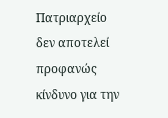Πατριαρχείο δεν αποτελεί προφανώς κίνδυνο για την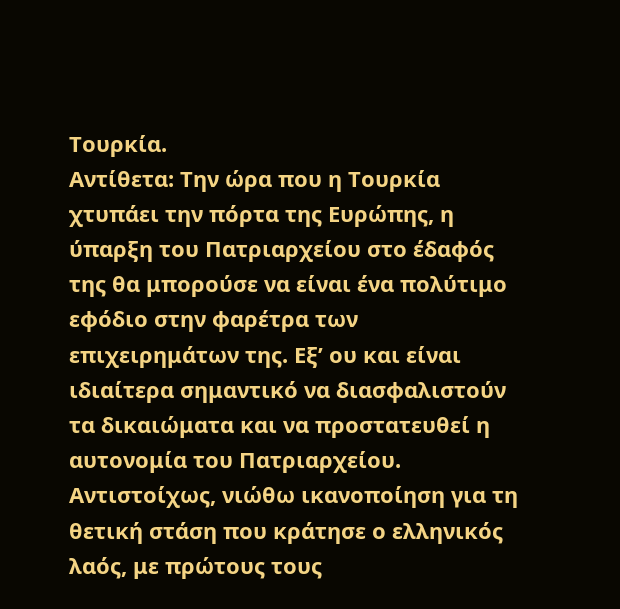Τουρκία.
Αντίθετα: Την ώρα που η Τουρκία χτυπάει την πόρτα της Ευρώπης, η ύπαρξη του Πατριαρχείου στο έδαφός της θα μπορούσε να είναι ένα πολύτιμο εφόδιο στην φαρέτρα των επιχειρημάτων της. Εξ’ ου και είναι ιδιαίτερα σημαντικό να διασφαλιστούν τα δικαιώματα και να προστατευθεί η αυτονομία του Πατριαρχείου.
Αντιστοίχως, νιώθω ικανοποίηση για τη θετική στάση που κράτησε ο ελληνικός λαός, με πρώτους τους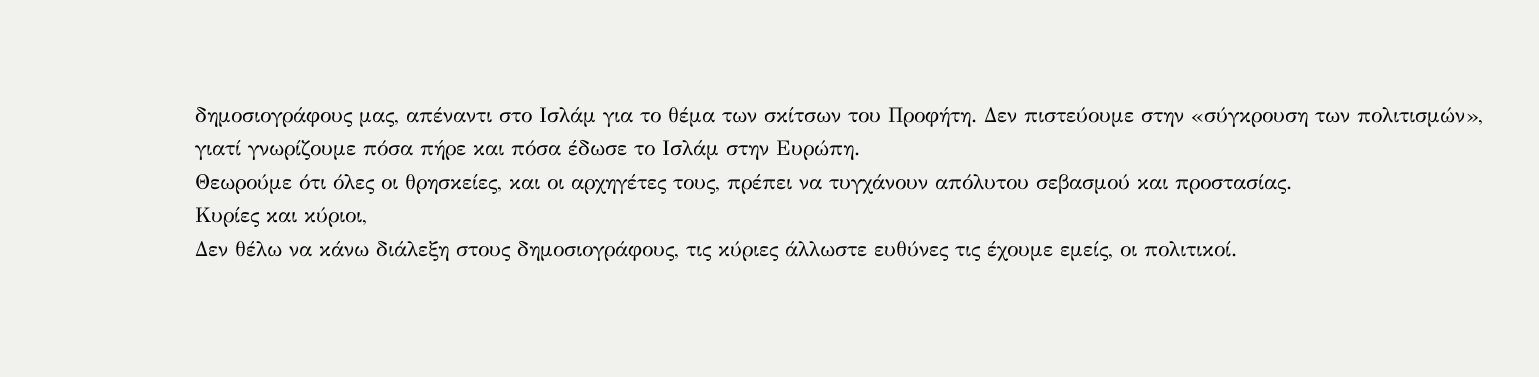δημοσιογράφους μας, απέναντι στο Ισλάμ για το θέμα των σκίτσων του Προφήτη. Δεν πιστεύουμε στην «σύγκρουση των πολιτισμών», γιατί γνωρίζουμε πόσα πήρε και πόσα έδωσε το Ισλάμ στην Ευρώπη.
Θεωρούμε ότι όλες οι θρησκείες, και οι αρχηγέτες τους, πρέπει να τυγχάνουν απόλυτου σεβασμού και προστασίας.
Κυρίες και κύριοι,
Δεν θέλω να κάνω διάλεξη στους δημοσιογράφους, τις κύριες άλλωστε ευθύνες τις έχουμε εμείς, οι πολιτικοί.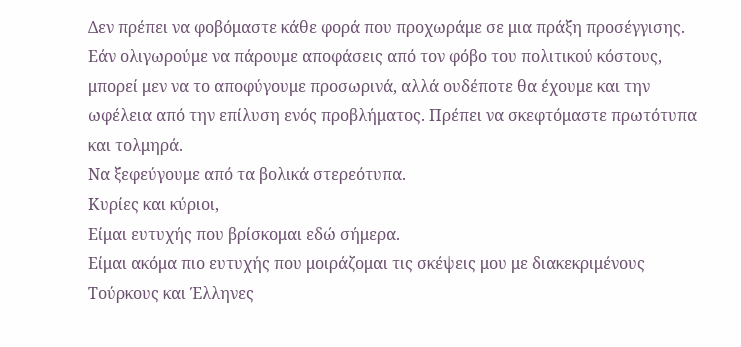Δεν πρέπει να φοβόμαστε κάθε φορά που προχωράμε σε μια πράξη προσέγγισης.
Εάν ολιγωρούμε να πάρουμε αποφάσεις από τον φόβο του πολιτικού κόστους, μπορεί μεν να το αποφύγουμε προσωρινά, αλλά ουδέποτε θα έχουμε και την ωφέλεια από την επίλυση ενός προβλήματος. Πρέπει να σκεφτόμαστε πρωτότυπα και τολμηρά.
Να ξεφεύγουμε από τα βολικά στερεότυπα.
Κυρίες και κύριοι,
Είμαι ευτυχής που βρίσκομαι εδώ σήμερα.
Είμαι ακόμα πιο ευτυχής που μοιράζομαι τις σκέψεις μου με διακεκριμένους Τούρκους και Έλληνες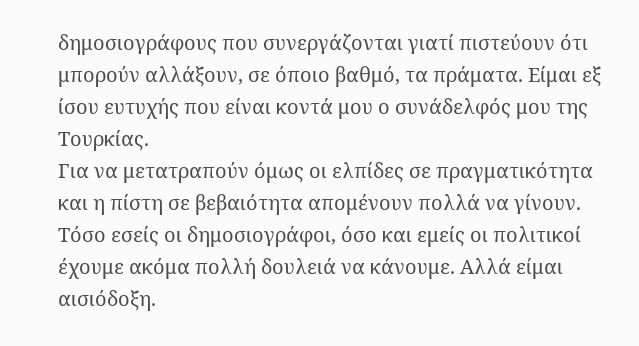δημοσιογράφους που συνεργάζονται γιατί πιστεύουν ότι μπορούν αλλάξουν, σε όποιο βαθμό, τα πράματα. Είμαι εξ ίσου ευτυχής που είναι κοντά μου ο συνάδελφός μου της Τουρκίας.
Για να μετατραπούν όμως οι ελπίδες σε πραγματικότητα και η πίστη σε βεβαιότητα απομένουν πολλά να γίνουν. Τόσο εσείς οι δημοσιογράφοι, όσο και εμείς οι πολιτικοί έχουμε ακόμα πολλή δουλειά να κάνουμε. Αλλά είμαι αισιόδοξη.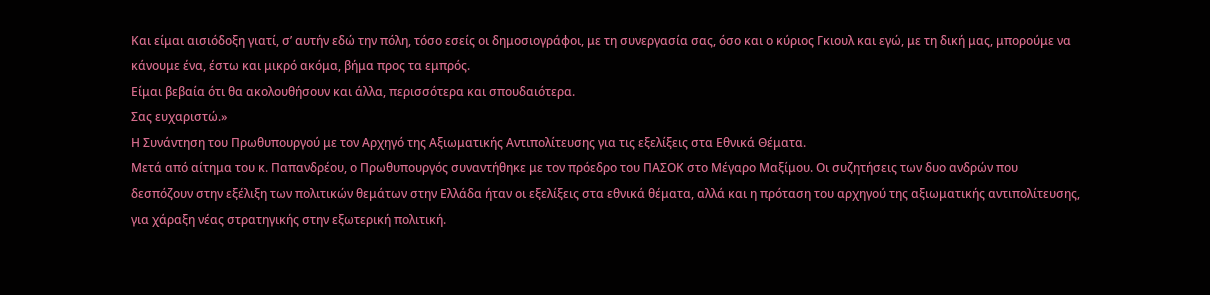Και είμαι αισιόδοξη γιατί, σ’ αυτήν εδώ την πόλη, τόσο εσείς οι δημοσιογράφοι, με τη συνεργασία σας, όσο και ο κύριος Γκιουλ και εγώ, με τη δική μας, μπορούμε να κάνουμε ένα, έστω και μικρό ακόμα, βήμα προς τα εμπρός.
Είμαι βεβαία ότι θα ακολουθήσουν και άλλα, περισσότερα και σπουδαιότερα.
Σας ευχαριστώ.»
Η Συνάντηση του Πρωθυπουργού με τον Αρχηγό της Αξιωματικής Αντιπολίτευσης για τις εξελίξεις στα Εθνικά Θέματα.
Μετά από αίτημα του κ. Παπανδρέου, ο Πρωθυπουργός συναντήθηκε με τον πρόεδρο του ΠΑΣΟΚ στο Μέγαρο Μαξίμου. Οι συζητήσεις των δυο ανδρών που δεσπόζουν στην εξέλιξη των πολιτικών θεμάτων στην Ελλάδα ήταν οι εξελίξεις στα εθνικά θέματα, αλλά και η πρόταση του αρχηγού της αξιωματικής αντιπολίτευσης, για χάραξη νέας στρατηγικής στην εξωτερική πολιτική.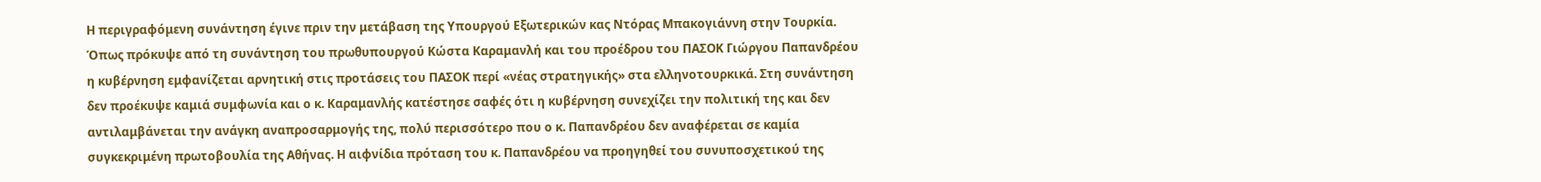Η περιγραφόμενη συνάντηση έγινε πριν την μετάβαση της Υπουργού Εξωτερικών κας Ντόρας Μπακογιάννη στην Τουρκία. Όπως πρόκυψε από τη συνάντηση του πρωθυπουργού Κώστα Καραμανλή και του προέδρου του ΠΑΣΟΚ Γιώργου Παπανδρέου η κυβέρνηση εμφανίζεται αρνητική στις προτάσεις του ΠΑΣΟΚ περί «νέας στρατηγικής» στα ελληνοτουρκικά. Στη συνάντηση δεν προέκυψε καμιά συμφωνία και ο κ. Καραμανλής κατέστησε σαφές ότι η κυβέρνηση συνεχίζει την πολιτική της και δεν αντιλαμβάνεται την ανάγκη αναπροσαρμογής της, πολύ περισσότερο που ο κ. Παπανδρέου δεν αναφέρεται σε καμία συγκεκριμένη πρωτοβουλία της Αθήνας. Η αιφνίδια πρόταση του κ. Παπανδρέου να προηγηθεί του συνυποσχετικού της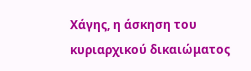Χάγης, η άσκηση του κυριαρχικού δικαιώματος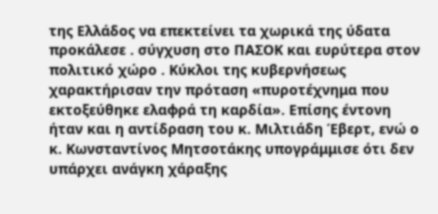της Ελλάδος να επεκτείνει τα χωρικά της ύδατα προκάλεσε . σύγχυση στο ΠΑΣΟΚ και ευρύτερα στον πολιτικό χώρο . Κύκλοι της κυβερνήσεως χαρακτήρισαν την πρόταση «πυροτέχνημα που εκτοξεύθηκε ελαφρά τη καρδία». Επίσης έντονη ήταν και η αντίδραση του κ. Μιλτιάδη Έβερτ, ενώ ο κ. Κωνσταντίνος Μητσοτάκης υπογράμμισε ότι δεν υπάρχει ανάγκη χάραξης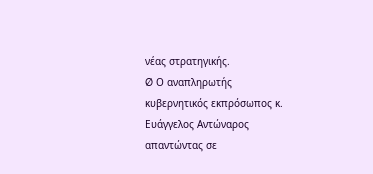νέας στρατηγικής.
Ø Ο αναπληρωτής κυβερνητικός εκπρόσωπος κ. Ευάγγελος Αντώναρος απαντώντας σε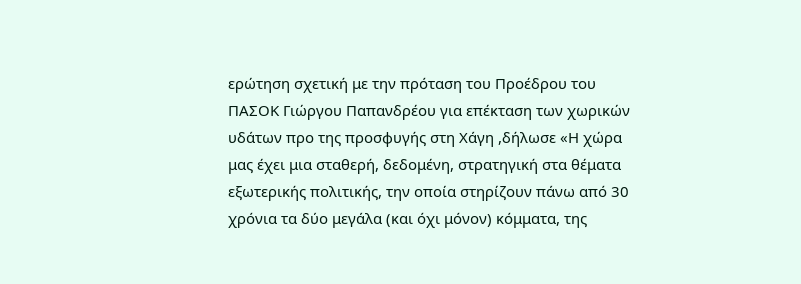ερώτηση σχετική με την πρόταση του Προέδρου του ΠΑΣΟΚ Γιώργου Παπανδρέου για επέκταση των χωρικών υδάτων προ της προσφυγής στη Χάγη ,δήλωσε «Η χώρα μας έχει μια σταθερή, δεδομένη, στρατηγική στα θέματα εξωτερικής πολιτικής, την οποία στηρίζουν πάνω από 30 χρόνια τα δύο μεγάλα (και όχι μόνον) κόμματα, της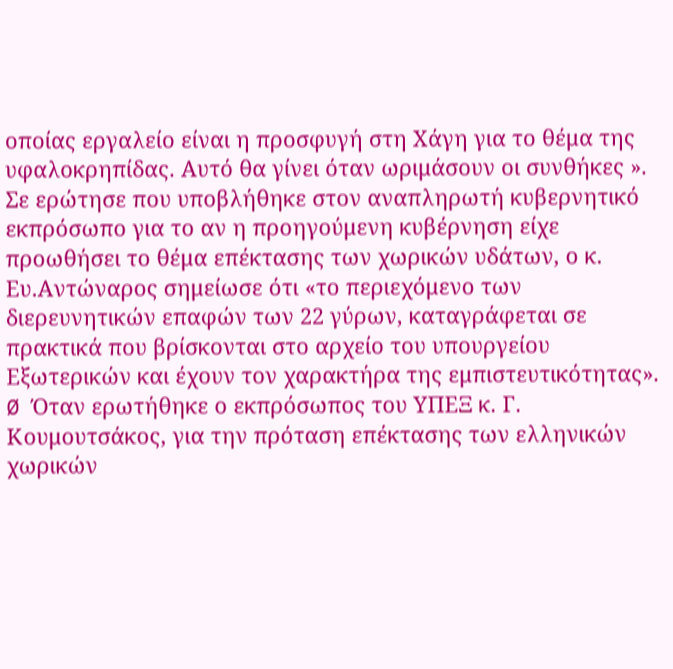οποίας εργαλείο είναι η προσφυγή στη Χάγη για το θέμα της υφαλοκρηπίδας. Αυτό θα γίνει όταν ωριμάσουν οι συνθήκες ». Σε ερώτησε που υποβλήθηκε στον αναπληρωτή κυβερνητικό εκπρόσωπο για το αν η προηγούμενη κυβέρνηση είχε προωθήσει το θέμα επέκτασης των χωρικών υδάτων, ο κ. Ευ.Αντώναρος σημείωσε ότι «το περιεχόμενο των διερευνητικών επαφών των 22 γύρων, καταγράφεται σε πρακτικά που βρίσκονται στο αρχείο του υπουργείου Εξωτερικών και έχουν τον χαρακτήρα της εμπιστευτικότητας».
Ø Όταν ερωτήθηκε ο εκπρόσωπος του ΥΠΕΞ κ. Γ. Κουμουτσάκος, για την πρόταση επέκτασης των ελληνικών χωρικών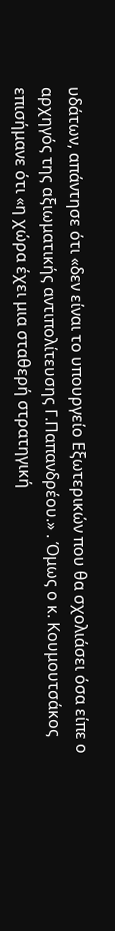υδάτων, απάντησε ότι «δεν είναι το υπουργείο Εξωτερικών που θα σχολιάσει όσα είπε ο αρχηγός της αξιωματικής αντιπολίτευσης Γ.Παπανδρέου.» . Όμως ο κ. Κουμουτσάκος επισήμανε ότι «η χώρα έχει μια σταθερή στρατηγική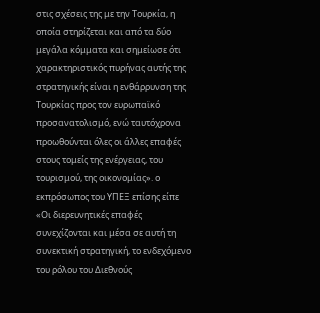στις σχέσεις της με την Τουρκία, η οποία στηρίζεται και από τα δύο μεγάλα κόμματα και σημείωσε ότι χαρακτηριστικός πυρήνας αυτής της στρατηγικής είναι η ενθάρρυνση της Τουρκίας προς τον ευρωπαϊκό προσανατολισμό, ενώ ταυτόχρονα προωθούνται όλες οι άλλες επαφές στους τομείς της ενέργειας, του τουρισμού, της οικονομίας». ο εκπρόσωπος του ΥΠΕΞ επίσης είπε «Οι διερευνητικές επαφές συνεχίζονται και μέσα σε αυτή τη συνεκτική στρατηγική, το ενδεχόμενο του ρόλου του Διεθνούς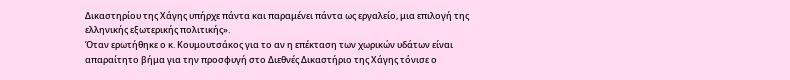Δικαστηρίου της Χάγης υπήρχε πάντα και παραμένει πάντα ως εργαλείο, μια επιλογή της ελληνικής εξωτερικής πολιτικής».
Όταν ερωτήθηκε ο κ. Κουμουτσάκος για το αν η επέκταση των χωρικών υδάτων είναι απαραίτητο βήμα για την προσφυγή στο Διεθνές Δικαστήριο της Χάγης τόνισε ο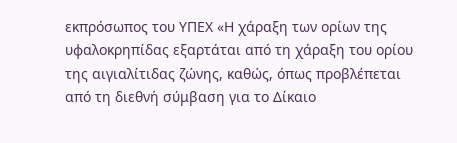εκπρόσωπος του ΥΠΕΧ «Η χάραξη των ορίων της υφαλοκρηπίδας εξαρτάται από τη χάραξη του ορίου της αιγιαλίτιδας ζώνης, καθώς, όπως προβλέπεται από τη διεθνή σύμβαση για το Δίκαιο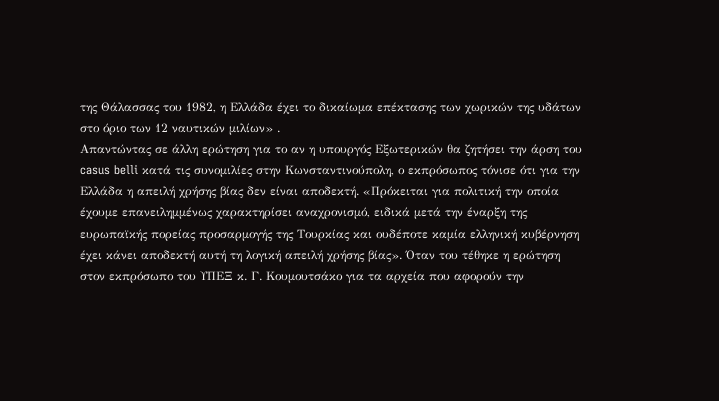της Θάλασσας του 1982, η Ελλάδα έχει το δικαίωμα επέκτασης των χωρικών της υδάτων στο όριο των 12 ναυτικών μιλίων» .
Απαντώντας σε άλλη ερώτηση για το αν η υπουργός Εξωτερικών θα ζητήσει την άρση του casus belli κατά τις συνομιλίες στην Κωνσταντινούπολη, ο εκπρόσωπος τόνισε ότι για την Ελλάδα η απειλή χρήσης βίας δεν είναι αποδεκτή. «Πρόκειται για πολιτική την οποία έχουμε επανειλημμένως χαρακτηρίσει αναχρονισμό, ειδικά μετά την έναρξη της ευρωπαϊκής πορείας προσαρμογής της Τουρκίας και ουδέποτε καμία ελληνική κυβέρνηση έχει κάνει αποδεκτή αυτή τη λογική απειλή χρήσης βίας». Όταν του τέθηκε η ερώτηση στον εκπρόσωπο του ΥΠΕΞ κ. Γ. Κουμουτσάκο για τα αρχεία που αφορούν την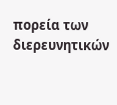πορεία των διερευνητικών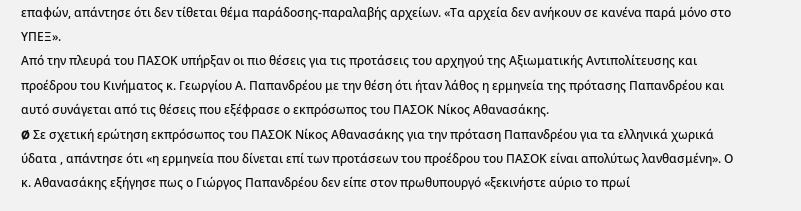επαφών, απάντησε ότι δεν τίθεται θέμα παράδοσης-παραλαβής αρχείων. «Τα αρχεία δεν ανήκουν σε κανένα παρά μόνο στο ΥΠΕΞ».
Από την πλευρά του ΠΑΣΟΚ υπήρξαν οι πιο θέσεις για τις προτάσεις του αρχηγού της Αξιωματικής Αντιπολίτευσης και προέδρου του Κινήματος κ. Γεωργίου Α. Παπανδρέου με την θέση ότι ήταν λάθος η ερμηνεία της πρότασης Παπανδρέου και αυτό συνάγεται από τις θέσεις που εξέφρασε ο εκπρόσωπος του ΠΑΣΟΚ Νίκος Αθανασάκης.
Ø Σε σχετική ερώτηση εκπρόσωπος του ΠΑΣΟΚ Νίκος Αθανασάκης για την πρόταση Παπανδρέου για τα ελληνικά χωρικά ύδατα , απάντησε ότι «η ερμηνεία που δίνεται επί των προτάσεων του προέδρου του ΠΑΣΟΚ είναι απολύτως λανθασμένη». Ο κ. Αθανασάκης εξήγησε πως ο Γιώργος Παπανδρέου δεν είπε στον πρωθυπουργό «ξεκινήστε αύριο το πρωί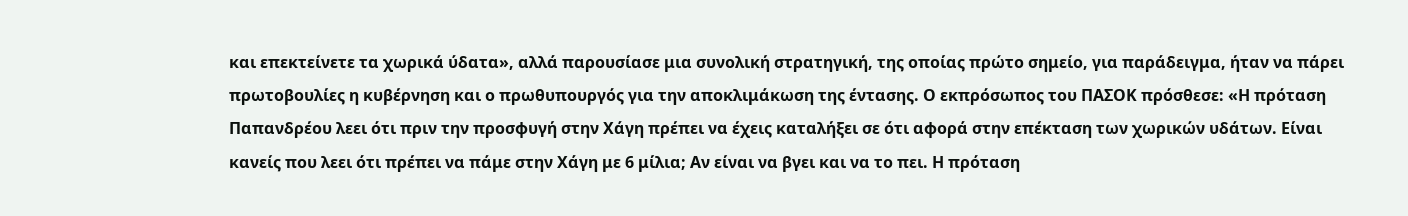και επεκτείνετε τα χωρικά ύδατα», αλλά παρουσίασε μια συνολική στρατηγική, της οποίας πρώτο σημείο, για παράδειγμα, ήταν να πάρει πρωτοβουλίες η κυβέρνηση και ο πρωθυπουργός για την αποκλιμάκωση της έντασης. Ο εκπρόσωπος του ΠΑΣΟΚ πρόσθεσε: «Η πρόταση Παπανδρέου λεει ότι πριν την προσφυγή στην Χάγη πρέπει να έχεις καταλήξει σε ότι αφορά στην επέκταση των χωρικών υδάτων. Είναι κανείς που λεει ότι πρέπει να πάμε στην Χάγη με 6 μίλια; Αν είναι να βγει και να το πει. Η πρόταση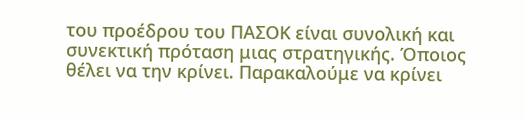του προέδρου του ΠΑΣΟΚ είναι συνολική και συνεκτική πρόταση μιας στρατηγικής. Όποιος θέλει να την κρίνει. Παρακαλούμε να κρίνει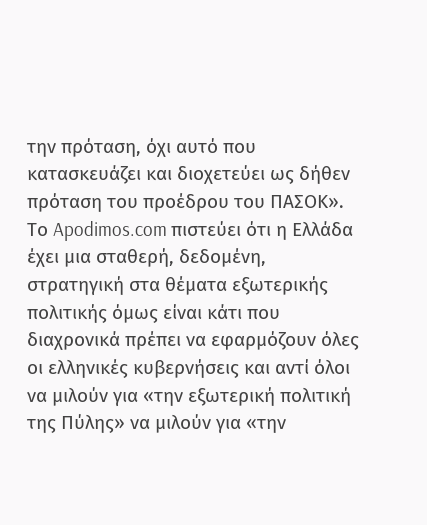την πρόταση, όχι αυτό που κατασκευάζει και διοχετεύει ως δήθεν πρόταση του προέδρου του ΠΑΣΟΚ».
Το Apodimos.com πιστεύει ότι η Ελλάδα έχει μια σταθερή, δεδομένη, στρατηγική στα θέματα εξωτερικής πολιτικής όμως είναι κάτι που διαχρονικά πρέπει να εφαρμόζουν όλες οι ελληνικές κυβερνήσεις και αντί όλοι να μιλούν για «την εξωτερική πολιτική της Πύλης» να μιλούν για «την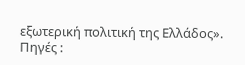εξωτερική πολιτική της Ελλάδος».
Πηγές :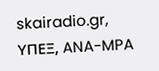skairadio.gr, ΥΠΕΞ, ANA-MPA